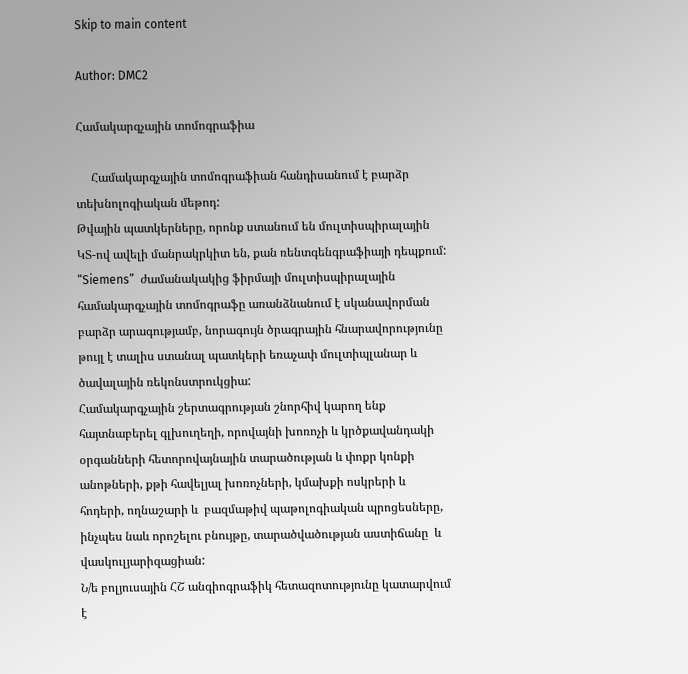Skip to main content

Author: DMC2

Համակարգչային տոմոգրաֆիա

     Համակարգչային տոմոգրաֆիան հանդիսանում է բարձր տեխնոլոգիական մեթոդ:
Թվային պատկերները, որոնք ստանում են մուլտիսպիրալային ԿՏ-ով ավելի մանրակրկիտ են, քան ռենտգենգրաֆիայի դեպքում: “Siemens”  ժամանակակից ֆիրմայի մուլտիսպիրալային համակարգչային տոմոգրաֆը առանձնանում է սկանավորման բարձր արագությամբ, նորագույն ծրագրային հնարավորությունը թույլ է տալիս ստանալ պատկերի եռաչափ մուլտիպլանար և ծավալային ռեկոնստրուկցիա:
Համակարգչային շերտագրության շնորհիվ կարող ենք հայտնաբերել գլխուղեղի, որովայնի խոռոչի և կրծքավանդակի օրգանների հետորովայնային տարածության և փոքր կոնքի անոթների, քթի հավելյալ խոռոչների, կմախքի ոսկրերի և հոդերի, ողնաշարի և  բազմաթիվ պաթոլոգիական պրոցեսները, ինչպես նաև որոշելու բնույթը, տարածվածության աստիճանը  և վասկուլյարիզացիան:
Ն/ե բոլյուսային ՀՇ անգիոգրաֆիկ հետազոտությունը կատարվում է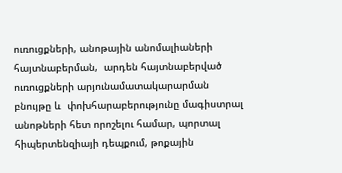ուռուցքների, անոթային անոմալիաների հայտնաբերման,  արդեն հայտնաբերված ուռուցքների արյունամատակարարման բնույթը և  փոխհարաբերությունը մագիստրալ անոթների հետ որոշելու համար, պորտալ հիպերտենզիայի դեպքում, թոքային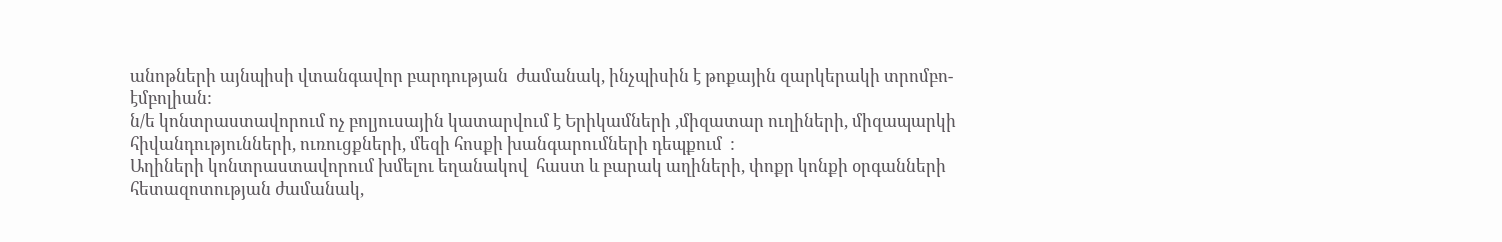անոթների այնպիսի վտանգավոր բարդության  ժամանակ, ինչպիսին է թոքային զարկերակի տրոմբո-էմբոլիան:
ն/ե կոնտրաստավորում ոչ բոլյուսային կատարվում է Երիկամների ,միզատար ուղիների, միզապարկի հիվանդությունների, ուռուցքների, մեզի հոսքի խանգարումների դեպքում  :
Աղիների կոնտրաստավորում խմելու եղանակով  հաստ և բարակ աղիների, փոքր կոնքի օրգանների հետազոտության ժամանակ,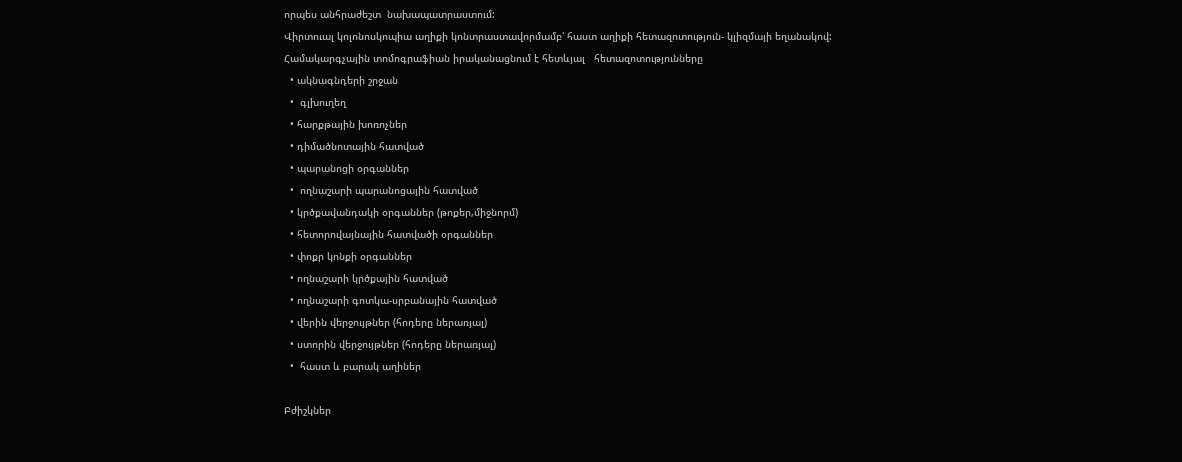որպես անհրաժեշտ  նախապատրաստում:
Վիրտուալ կոլոնոսկոպիա աղիքի կոնտրաստավորմամբ՝ հաստ աղիքի հետազոտություն- կլիզմայի եղանակով:
Համակարգչային տոմոգրաֆիան իրականացնում է հետևյալ   հետազոտությունները
  • ակնագնդերի շրջան
  •  գլխուղեղ
  • հարքթային խոռոչներ
  • դիմածնոտային հատված
  • պարանոցի օրգաններ
  •  ողնաշարի պարանոցային հատված
  • կրծքավանդակի օրգաններ (թոքեր,միջնորմ)
  • հետորովայնային հատվածի օրգաններ
  • փոքր կոնքի օրգաններ
  • ողնաշարի կրծքային հատված
  • ողնաշարի գոտկա-սրբանային հատված
  • վերին վերջույթներ (հոդերը ներառյալ)
  • ստորին վերջույթներ (հոդերը ներառյալ)
  •  հաստ և բարակ աղիներ

Բժիշկներ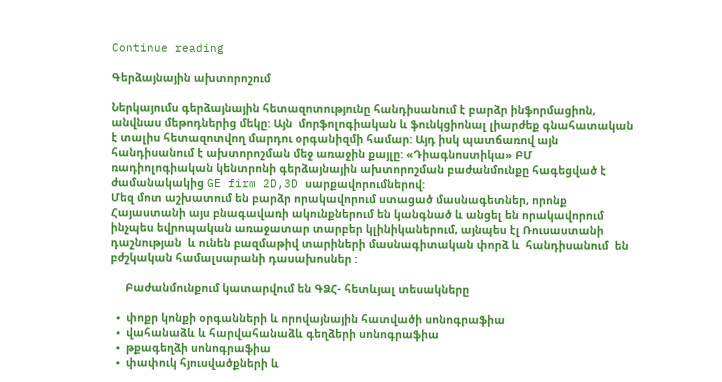Continue reading

Գերձայնային ախտորոշում

Ներկայումս գերձայնային հետազոտությունը հանդիսանում է բարձր ինֆորմացիոն, անվնաս մեթոդներից մեկը: Այն  մորֆոլոգիական և ֆունկցիոնալ լիարժեք գնահատական  է տալիս հետազոտվող մարդու օրգանիզմի համար: Այդ իսկ պատճառով այն հանդիսանում է ախտորոշման մեջ առաջին քայլը: «Դիագնոստիկա» ԲՄ ռադիոլոգիական կենտրոնի գերձայնային ախտորոշման բաժանմունքը հագեցված է ժամանակակից GE firm 2D,3D սարքավորումներով:
Մեզ մոտ աշխատում են բարձր որակավորում ստացած մասնագետներ, որոնք Հայաստանի այս բնագավառի ակունքներում են կանգնած և անցել են որակավորում ինչպես եվրոպական առաջատար տարբեր կլինիկաներում, այնպես էլ Ռուսաստանի դաշնության  և ունեն բազմաթիվ տարիների մասնագիտական փորձ և  հանդիսանում  են  բժշկական համալսարանի դասախոսներ :

     Բաժանմունքում կատարվում են ԳՁՀ- հետևյալ տեսակները

  •  փոքր կոնքի օրգանների և որովայնային հատվածի սոնոգրաֆիա
  •  վահանաձև և հարվահանաձև գեղձերի սոնոգրաֆիա
  •  թքագեղձի սոնոգրաֆիա
  •  փափուկ հյուսվածքների և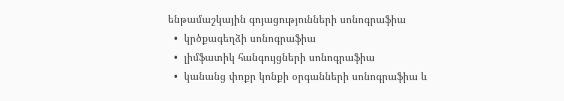ենթամաշկային գոյացությունների սոնոգրաֆիա
  •  կրծքագեղձի սոնոգրաֆիա
  •  լիմֆատիկ հանգույցների սոնոգրաֆիա
  •  կանանց փոքր կոնքի օրգանների սոնոգրաֆիա և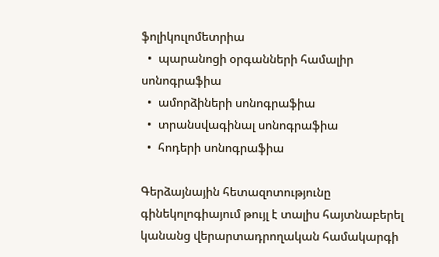ֆոլիկուլոմետրիա
  •  պարանոցի օրգանների համալիր սոնոգրաֆիա
  •  ամորձիների սոնոգրաֆիա
  •  տրանսվագինալ սոնոգրաֆիա
  •  հոդերի սոնոգրաֆիա

Գերձայնային հետազոտությունը գինեկոլոգիայում թույլ է տալիս հայտնաբերել կանանց վերարտադրողական համակարգի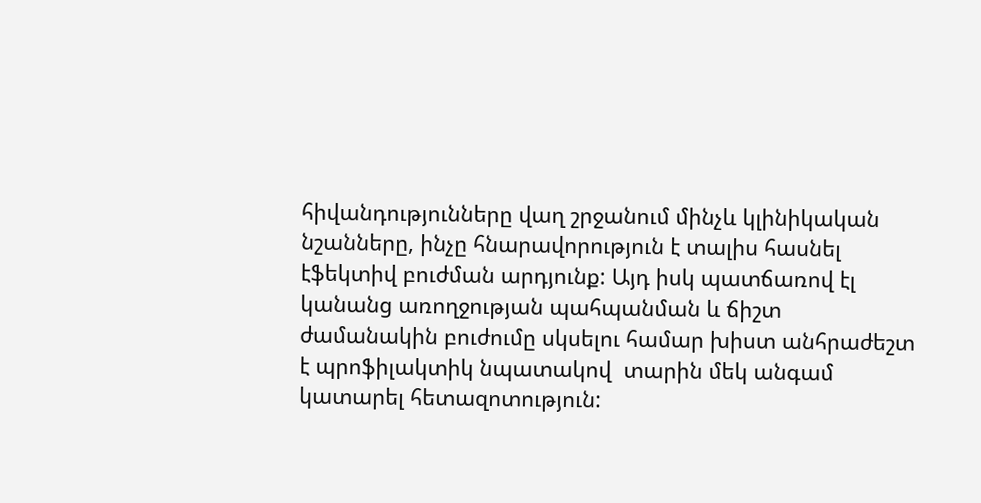հիվանդությունները վաղ շրջանում մինչև կլինիկական նշանները, ինչը հնարավորություն է տալիս հասնել էֆեկտիվ բուժման արդյունք: Այդ իսկ պատճառով էլ կանանց առողջության պահպանման և ճիշտ ժամանակին բուժումը սկսելու համար խիստ անհրաժեշտ է պրոֆիլակտիկ նպատակով  տարին մեկ անգամ կատարել հետազոտություն: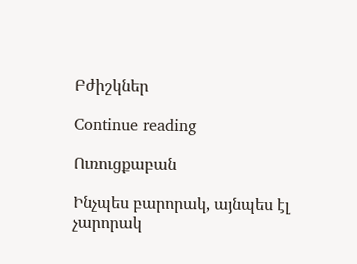Բժիշկներ

Continue reading

Ուռուցքաբան

Ինչպես բարորակ, այնպես էլ չարորակ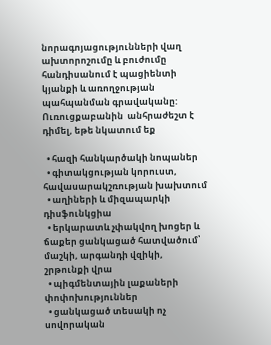նորագոյացությունների վաղ ախտորոշումը և բուժումը հանդիսանում է պացիենտի կյանքի և առողջության պահպանման գրավականը: Ուռուցքաբանին  անհրաժեշտ է  դիմել, եթե նկատում եք

  • հազի հանկարծակի նոպաներ
  • գիտակցության կորուստ, հավասարակշռության խախտում
  • աղիների և միզապարկի դիսֆունկցիա
  • երկարատև չփակվող խոցեր և ճաքեր ցանկացած հատվածում՝ մաշկի, արգանդի վզիկի, շրթունքի վրա
  • պիգմենտային լաքաների փոփոխություններ
  • ցանկացած տեսակի ոչ սովորական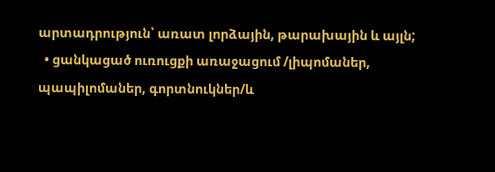արտադրություն՝ առատ լորձային, թարախային և այլն;
  • ցանկացած ուռուցքի առաջացում /լիպոմաներ, պապիլոմաներ, գորտնուկներ/և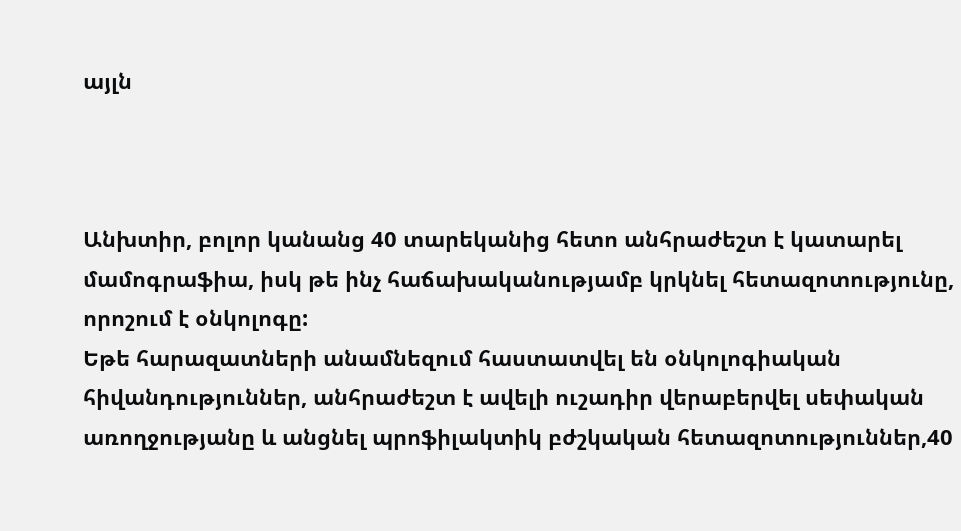այլն



Անխտիր, բոլոր կանանց 40 տարեկանից հետո անհրաժեշտ է կատարել մամոգրաֆիա, իսկ թե ինչ հաճախականությամբ կրկնել հետազոտությունը, որոշում է օնկոլոգը:
Եթե հարազատների անամնեզում հաստատվել են օնկոլոգիական հիվանդություններ, անհրաժեշտ է ավելի ուշադիր վերաբերվել սեփական առողջությանը և անցնել պրոֆիլակտիկ բժշկական հետազոտություններ,40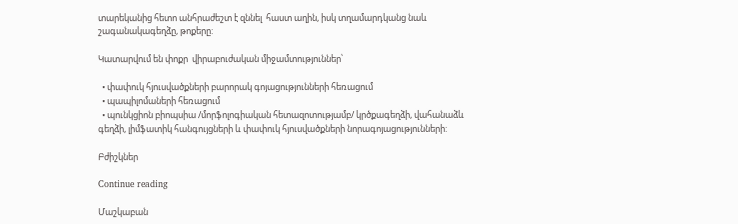տարեկանից հետո անհրաժեշտ է զննել  հաստ աղին, իսկ տղամարդկանց նաև շագանակագեղձը, թոքերը:

Կատարվում են փոքր  վիրաբուժական միջամտություններ՝

  • փափուկ հյուսվածքների բարորակ գոյացությունների հեռացում
  • պապիլոմաների հեռացում
  • պունկցիոն բիոպսիա /մորֆոլոգիական հետազոտությամբ/ կրծքագեղձի, վահանաձև գեղձի, լիմֆատիկ հանգույցների և փափուկ հյուսվածքների նորագոյացությունների:

Բժիշկներ

Continue reading

Մաշկաբան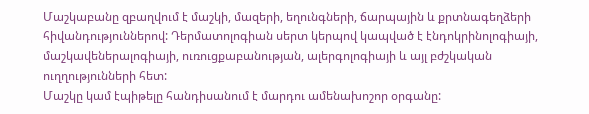Մաշկաբանը զբաղվում է մաշկի, մազերի, եղունգների, ճարպային և քրտնագեղձերի հիվանդություններով: Դերմատոլոգիան սերտ կերպով կապված է էնդոկրինոլոգիայի, մաշկավեներալոգիայի, ուռուցքաբանության, ալերգոլոգիայի և այլ բժշկական ուղղությունների հետ:
Մաշկը կամ էպիթելը հանդիսանում է մարդու ամենախոշոր օրգանը: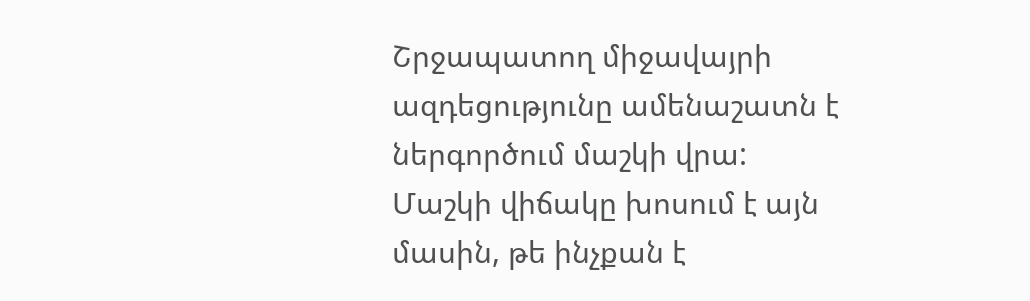Շրջապատող միջավայրի ազդեցությունը ամենաշատն է ներգործում մաշկի վրա: Մաշկի վիճակը խոսում է այն մասին, թե ինչքան է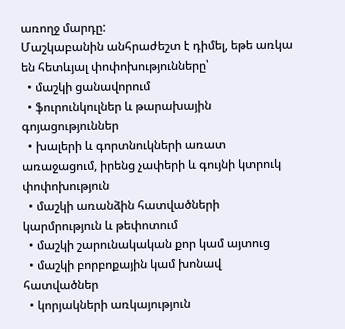առողջ մարդը:
Մաշկաբանին անհրաժեշտ է դիմել, եթե առկա են հետևյալ փոփոխությունները՝
  • մաշկի ցանավորում
  • ֆուրունկուլներ և թարախային գոյացություններ
  • խալերի և գորտնուկների առատ առաջացում, իրենց չափերի և գույնի կտրուկ փոփոխություն
  • մաշկի առանձին հատվածների կարմրություն և թեփոտում
  • մաշկի շարունակական քոր կամ այտուց
  • մաշկի բորբոքային կամ խոնավ հատվածներ
  • կորյակների առկայություն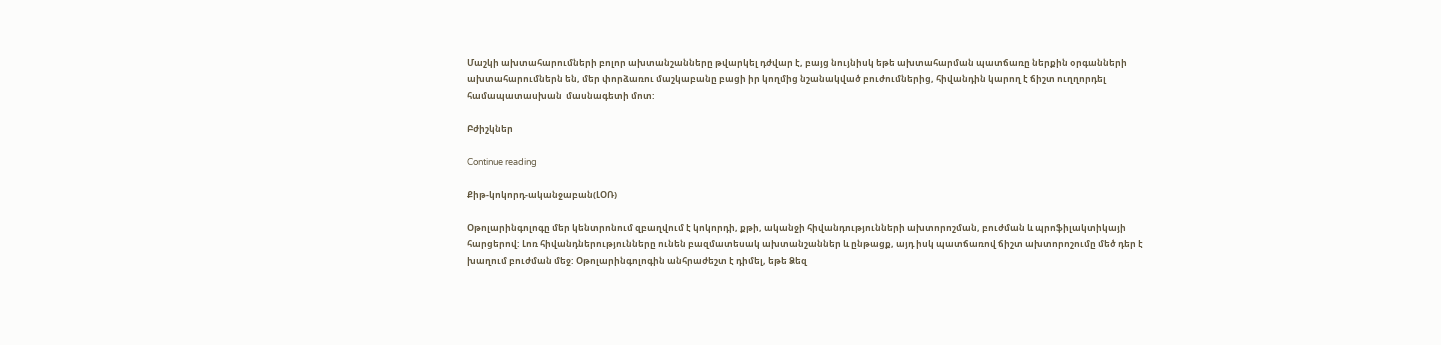Մաշկի ախտահարումների բոլոր ախտանշանները թվարկել դժվար է, բայց նույնիսկ եթե ախտահարման պատճառը ներքին օրգանների ախտահարումներն են, մեր փորձառու մաշկաբանը բացի իր կողմից նշանակված բուժումներից, հիվանդին կարող է ճիշտ ուղղորդել համապատասխան  մասնագետի մոտ:

Բժիշկներ

Continue reading

Քիթ-կոկորդ-ականջաբան(ԼՕՌ)

Օթոլարինգոլոգը մեր կենտրոնում զբաղվում է կոկորդի, քթի, ականջի հիվանդությունների ախտորոշման, բուժման և պրոֆիլակտիկայի հարցերով: Լոռ հիվանդներությունները ունեն բազմատեսակ ախտանշաններ և ընթացք, այդ իսկ պատճառով ճիշտ ախտորոշումը մեծ դեր է խաղում բուժման մեջ: Օթոլարինգոլոգին անհրաժեշտ է դիմել, եթե Ձեզ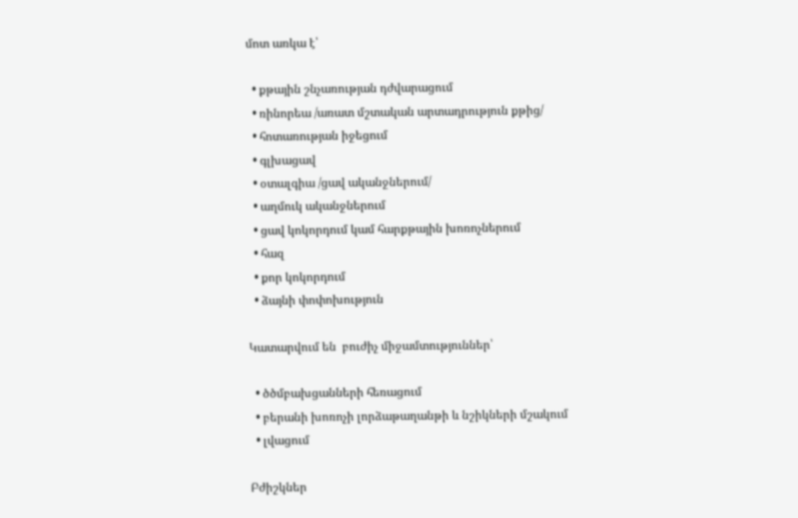մոտ առկա է՝

  • քթային շնչառության դժվարացում
  • ռինորեա /առատ մշտական արտադրություն քթից/
  • հոտառության իջեցում
  • գլխացավ
  • օտալգիա /ցավ ականջներում/
  • աղմուկ ականջներում
  • ցավ կոկորդում կամ հարքթային խոռոչներում
  • հազ
  • քոր կոկորդում
  • ձայնի փոփոխություն

Կատարվում են  բուժիչ միջամտություններ՝

  • ծծմբախցանների հեռացում
  • բերանի խոռոչի լորձաթաղանթի և նշիկների մշակում
  • լվացում

Բժիշկներ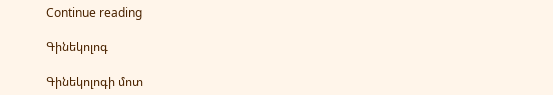Continue reading

Գինեկոլոգ

Գինեկոլոգի մոտ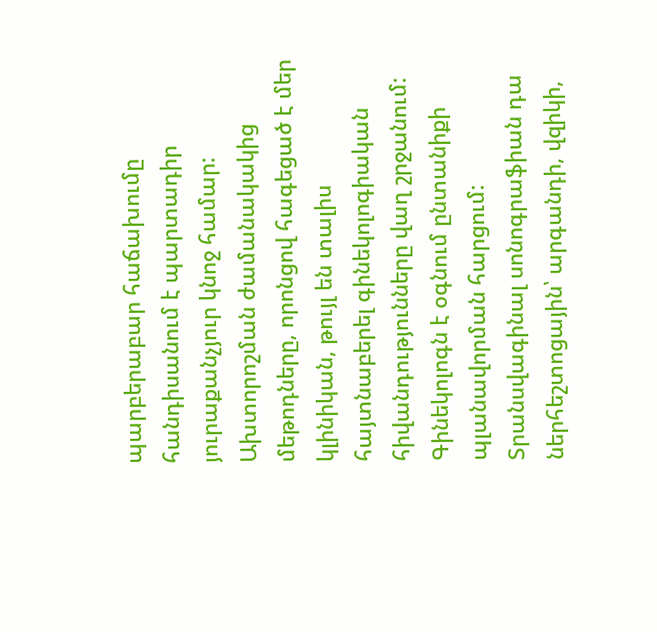պարբերաբար հաճախումը հանդիսանում է պարտադիր յուրաքանչյուր կնոջ համար: Ախտորոշման ժամանակակից մեթոդները, որոնցով հագեցած է մեր կլինիկան, թույլ են տալիս հայտնաբերել գինեկոլոգիական հիվանդությունները վաղ շրջանում:
Գինեկոլոգն է օգնում ընտանիքի պլանավորման հարցում:
Տրանսվագինալ սոնոգրաֆիան դա ներհեշտոցային՝ արգանդի, վզիկի,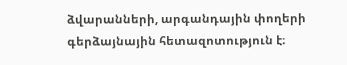ձվարանների, արգանդային փողերի գերձայնային հետազոտություն է։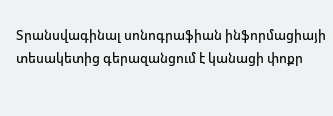Տրանսվագինալ սոնոգրաֆիան ինֆորմացիայի տեսակետից գերազանցում է կանացի փոքր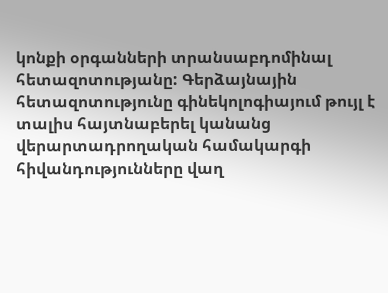կոնքի օրգանների տրանսաբդոմինալ  հետազոտությանը: Գերձայնային հետազոտությունը գինեկոլոգիայում թույլ է տալիս հայտնաբերել կանանց վերարտադրողական համակարգի հիվանդությունները վաղ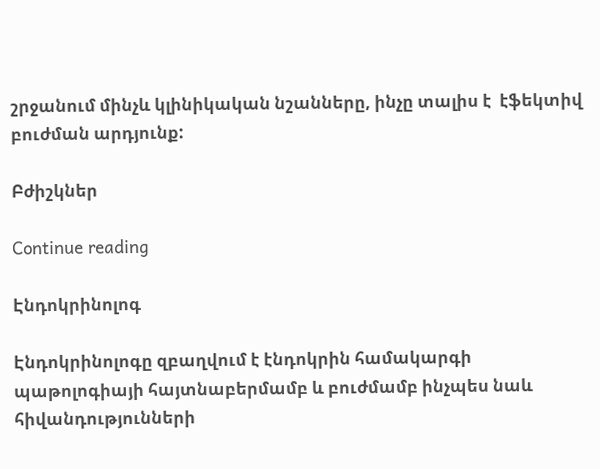շրջանում մինչև կլինիկական նշանները, ինչը տալիս է  էֆեկտիվ բուժման արդյունք:

Բժիշկներ

Continue reading

Էնդոկրինոլոգ

Էնդոկրինոլոգը զբաղվում է էնդոկրին համակարգի պաթոլոգիայի հայտնաբերմամբ և բուժմամբ ինչպես նաև  հիվանդությունների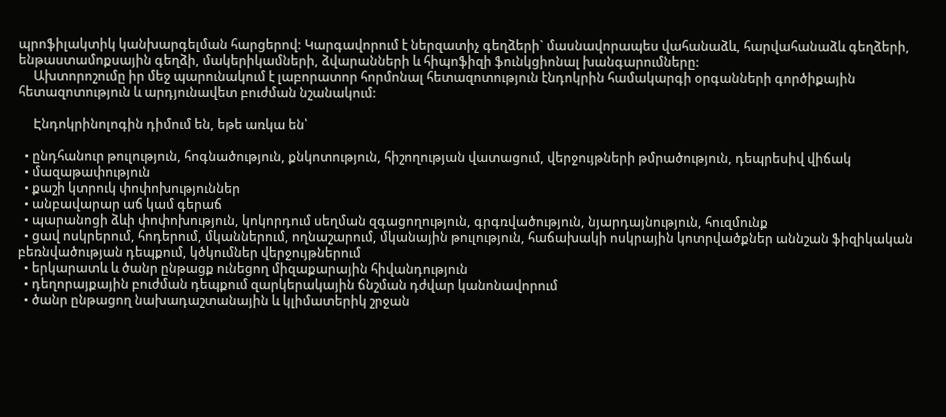պրոֆիլակտիկ կանխարգելման հարցերով: Կարգավորում է ներզատիչ գեղձերի` մասնավորապես վահանաձև, հարվահանաձև գեղձերի, ենթաստամոքսային գեղձի, մակերիկամների, ձվարանների և հիպոֆիզի ֆունկցիոնալ խանգարումները:
     Ախտորոշումը իր մեջ պարունակում է լաբորատոր հորմոնալ հետազոտություն էնդոկրին համակարգի օրգանների գործիքային հետազոտություն և արդյունավետ բուժման նշանակում:

     Էնդոկրինոլոգին դիմում են, եթե առկա են՝

  • ընդհանուր թուլություն, հոգնածություն, քնկոտություն, հիշողության վատացում, վերջույթների թմրածություն, դեպրեսիվ վիճակ
  • մազաթափություն
  • քաշի կտրուկ փոփոխություններ
  • անբավարար աճ կամ գերաճ
  • պարանոցի ձևի փոփոխություն, կոկորդում սեղման զգացողություն, գրգռվածություն, նյարդայնություն, հուզմունք
  • ցավ ոսկրերում, հոդերում, մկաններում, ողնաշարում, մկանային թուլություն, հաճախակի ոսկրային կոտրվածքներ աննշան ֆիզիկական բեռնվածության դեպքում, կծկումներ վերջույթներում
  • երկարատև և ծանր ընթացք ունեցող միզաքարային հիվանդություն
  • դեղորայքային բուժման դեպքում զարկերակային ճնշման դժվար կանոնավորում
  • ծանր ընթացող նախադաշտանային և կլիմատերիկ շրջան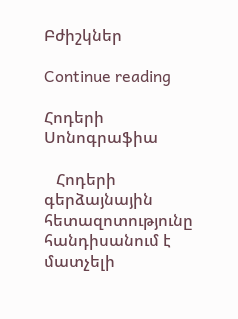Բժիշկներ

Continue reading

Հոդերի Սոնոգրաֆիա

   Հոդերի գերձայնային հետազոտությունը հանդիսանում է մատչելի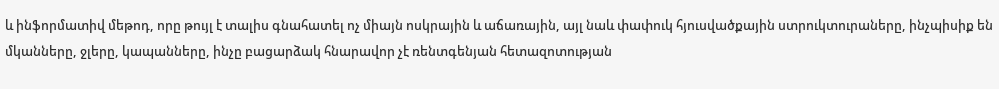և ինֆորմատիվ մեթոդ, որը թույլ է տալիս գնահատել ոչ միայն ոսկրային և աճառային, այլ նաև փափուկ հյուսվածքային ստրուկտուրաները, ինչպիսիք են մկանները, ջլերը, կապանները, ինչը բացարձակ հնարավոր չէ ռենտգենյան հետազոտության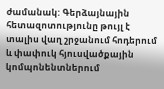ժամանակ: Գերձայնային հետազոտությունը թույլ է տալիս վաղ շրջանում հոդերում և փափուկ հյուսվածքային կոմպոնենտներում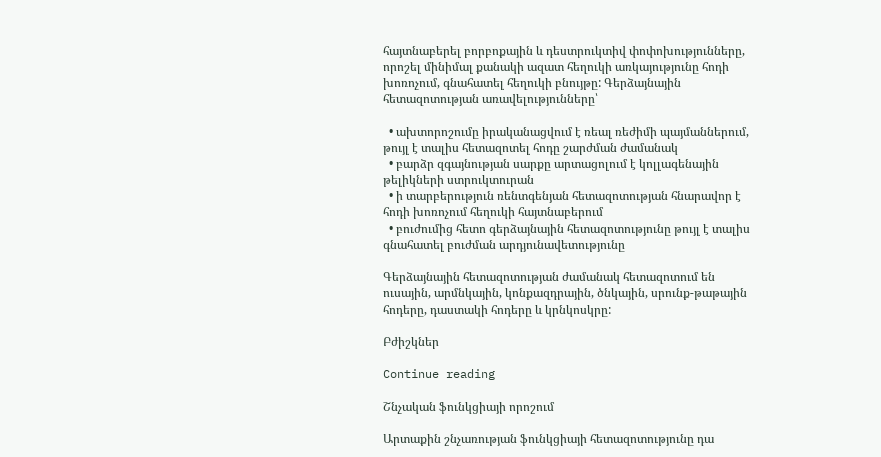հայտնաբերել բորբոքային և դեստրուկտիվ փոփոխությունները, որոշել մինիմալ քանակի ազատ հեղուկի առկայությունը հոդի խոռոչում, գնահատել հեղուկի բնույթը: Գերձայնային հետազոտության առավելությունները՝

  • ախտորոշումը իրականացվում է ռեալ ռեժիմի պայմաններում, թույլ է տալիս հետազոտել հոդը շարժման ժամանակ
  • բարձր զգայնության սարքը արտացոլում է կոլլագենային թելիկների ստրուկտուրան
  • ի տարբերություն ռենտգենյան հետազոտության հնարավոր է հոդի խոռոչում հեղուկի հայտնաբերում
  • բուժումից հետո գերձայնային հետազոտությունը թույլ է տալիս գնահատել բուժման արդյունավետությունը

Գերձայնային հետազոտության ժամանակ հետազոտում են ուսային, արմնկային, կոնքազդրային, ծնկային, սրունք-թաթային հոդերը, դաստակի հոդերը և կրնկոսկրը:

Բժիշկներ

Continue reading

Շնչական ֆունկցիայի որոշում

Արտաքին շնչառության ֆունկցիայի հետազոտությունը դա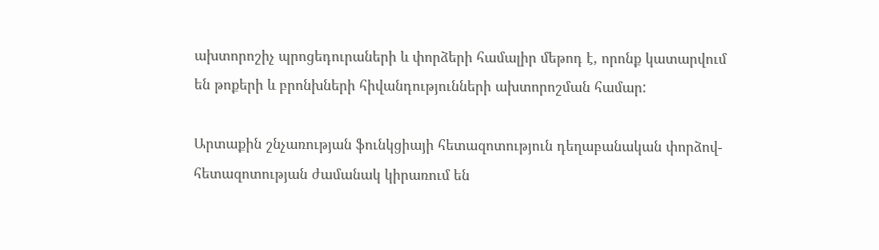ախտորոշիչ պրոցեդուրաների և փորձերի համալիր մեթոդ է, որոնք կատարվում են թոքերի և բրոնխների հիվանդությունների ախտորոշման համար:

Արտաքին շնչառության ֆունկցիայի հետազոտություն դեղաբանական փորձով- հետազոտության ժամանակ կիրառում են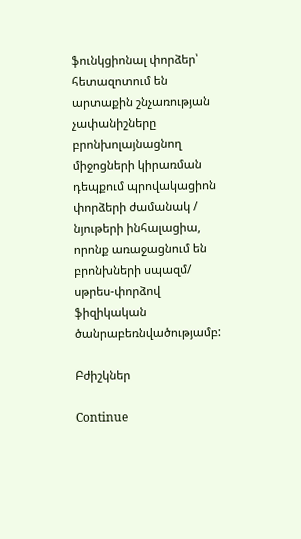ֆունկցիոնալ փորձեր՝ հետազոտում են արտաքին շնչառության չափանիշները բրոնխոլայնացնող միջոցների կիրառման դեպքում պրովակացիոն փորձերի ժամանակ / նյութերի ինհալացիա, որոնք առաջացնում են բրոնխների սպազմ/ սթրես-փորձով ֆիզիկական ծանրաբեռնվածությամբ:

Բժիշկներ

Continue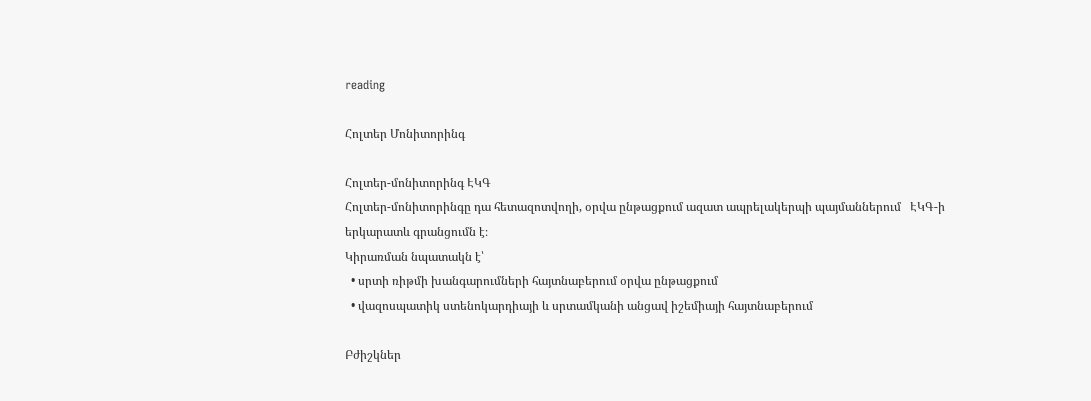reading

Հոլտեր Մոնիտորինգ

Հոլտեր-մոնիտորինգ ԷԿԳ
Հոլտեր-մոնիտորինգը դա հետազոտվողի, օրվա ընթացքում ազատ ապրելակերպի պայմաններում   ԷԿԳ-ի երկարատև գրանցումն է։
Կիրառման նպատակն է՝
  • սրտի ռիթմի խանգարումների հայտնաբերում օրվա ընթացքում
  • վազոսպատիկ ստենոկարդիայի և սրտամկանի անցավ իշեմիայի հայտնաբերում

Բժիշկներ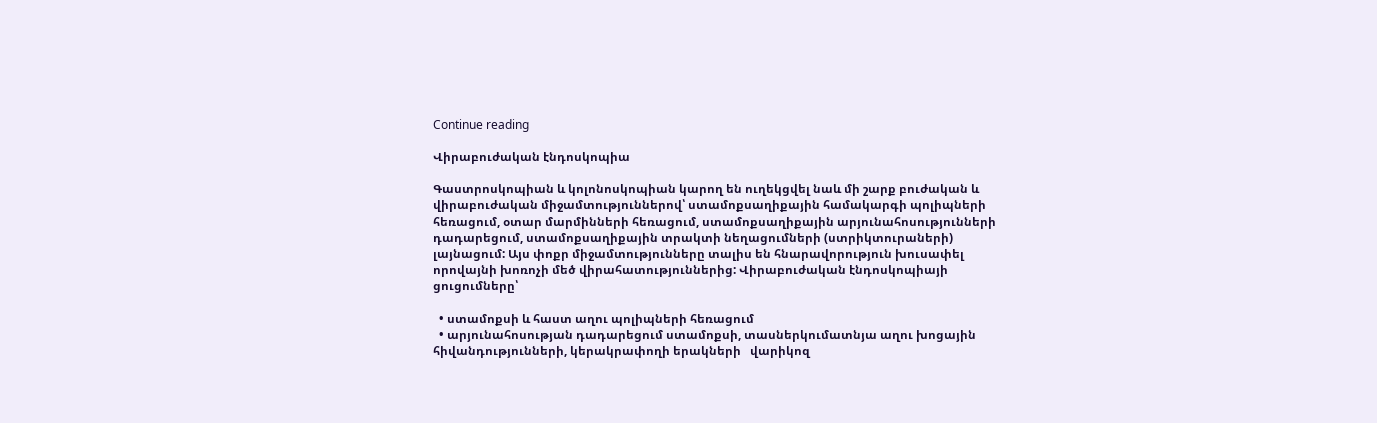Continue reading

Վիրաբուժական էնդոսկոպիա

Գաստրոսկոպիան և կոլոնոսկոպիան կարող են ուղեկցվել նաև մի շարք բուժական և վիրաբուժական միջամտություններով՝ ստամոքսաղիքային համակարգի պոլիպների հեռացում, օտար մարմինների հեռացում, ստամոքսաղիքային արյունահոսությունների դադարեցում, ստամոքսաղիքային տրակտի նեղացումների (ստրիկտուրաների) լայնացում: Այս փոքր միջամտությունները տալիս են հնարավորություն խուսափել որովայնի խոռոչի մեծ վիրահատություններից: Վիրաբուժական էնդոսկոպիայի ցուցումները՝

  • ստամոքսի և հաստ աղու պոլիպների հեռացում
  • արյունահոսության դադարեցում ստամոքսի, տասներկումատնյա աղու խոցային հիվանդությունների, կերակրափողի երակների   վարիկոզ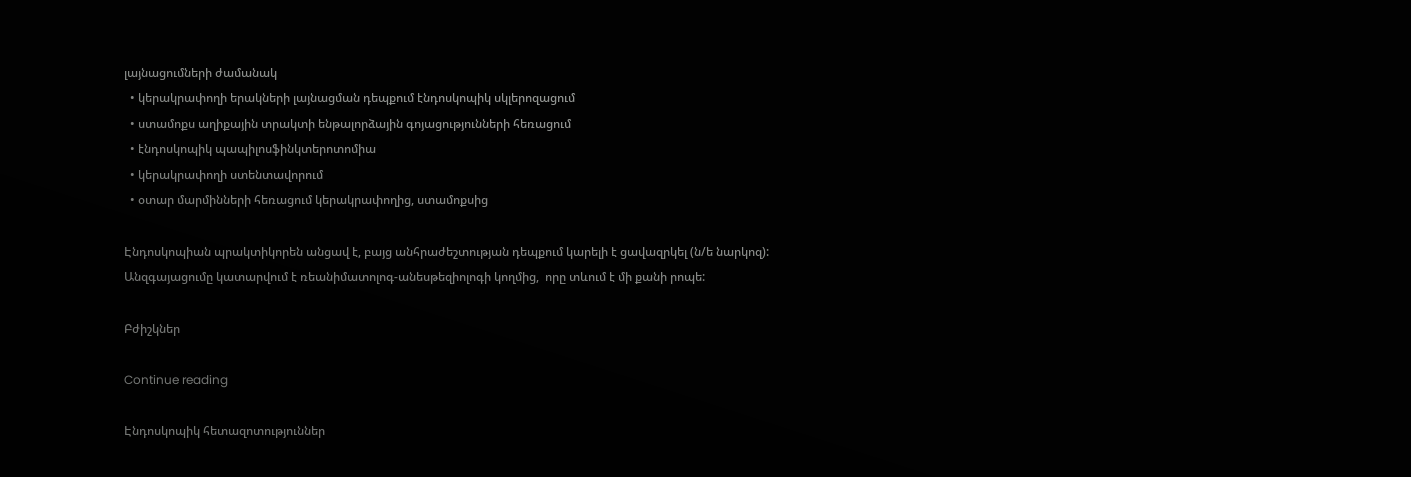լայնացումների ժամանակ
  • կերակրափողի երակների լայնացման դեպքում էնդոսկոպիկ սկլերոզացում
  • ստամոքս աղիքային տրակտի ենթալորձային գոյացությունների հեռացում
  • էնդոսկոպիկ պապիլոսֆինկտերոտոմիա
  • կերակրափողի ստենտավորում
  • օտար մարմինների հեռացում կերակրափողից, ստամոքսից

Էնդոսկոպիան պրակտիկորեն անցավ է, բայց անհրաժեշտության դեպքում կարելի է ցավազրկել (ն/ե նարկոզ): Անզգայացումը կատարվում է ռեանիմատոլոգ-անեսթեզիոլոգի կողմից,  որը տևում է մի քանի րոպե:

Բժիշկներ

Continue reading

Էնդոսկոպիկ հետազոտություններ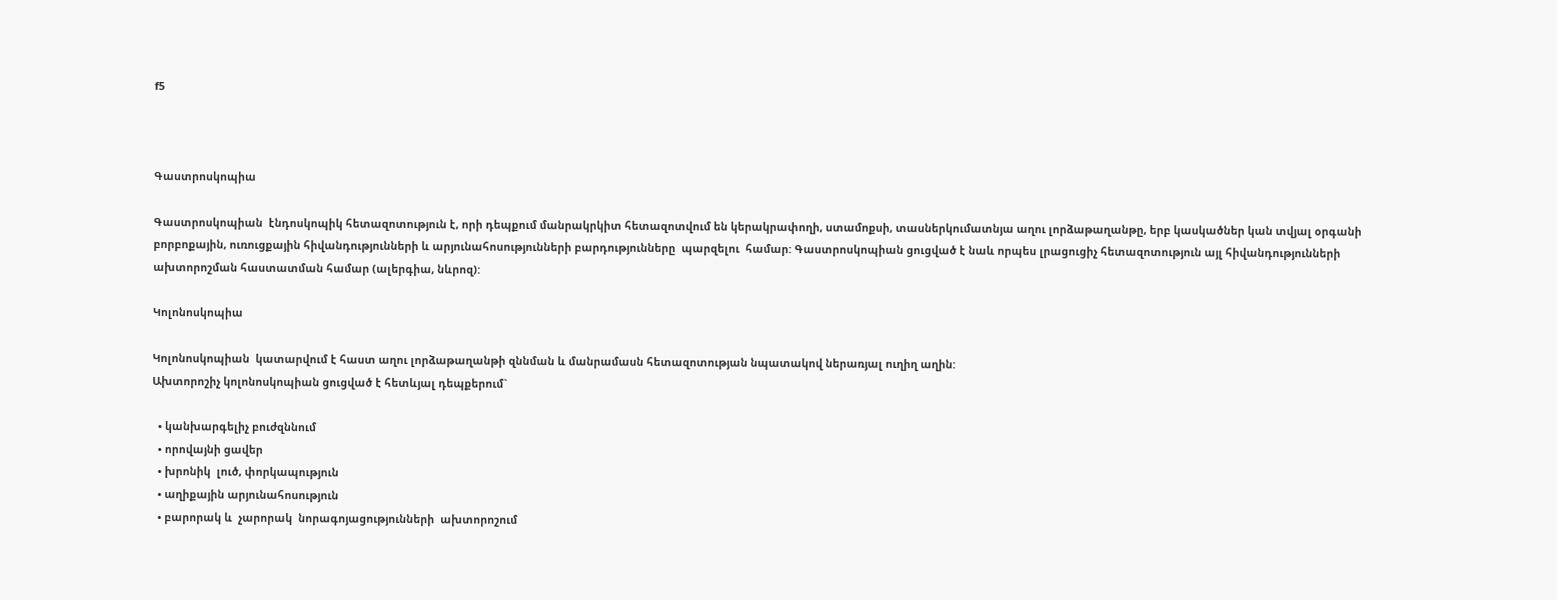f5



Գաստրոսկոպիա

Գաստրոսկոպիան  էնդոսկոպիկ հետազոտություն է, որի դեպքում մանրակրկիտ հետազոտվում են կերակրափողի, ստամոքսի, տասներկումատնյա աղու լորձաթաղանթը, երբ կասկածներ կան տվյալ օրգանի բորբոքային, ուռուցքային հիվանդությունների և արյունահոսությունների բարդությունները  պարզելու  համար: Գաստրոսկոպիան ցուցված է նաև որպես լրացուցիչ հետազոտություն այլ հիվանդությունների ախտորոշման հաստատման համար (ալերգիա, նևրոզ):

Կոլոնոսկոպիա

Կոլոնոսկոպիան  կատարվում է հաստ աղու լորձաթաղանթի զննման և մանրամասն հետազոտության նպատակով ներառյալ ուղիղ աղին:
Ախտորոշիչ կոլոնոսկոպիան ցուցված է հետևյալ դեպքերում`

  • կանխարգելիչ բուժզննում
  • որովայնի ցավեր
  • խրոնիկ  լուծ, փորկապություն
  • աղիքային արյունահոսություն
  • բարորակ և  չարորակ  նորագոյացությունների  ախտորոշում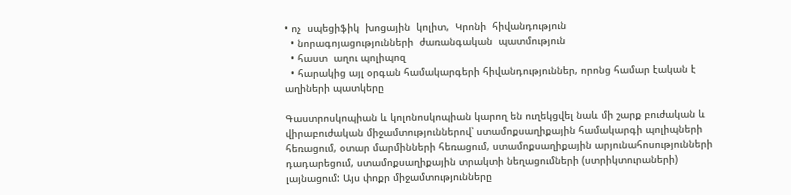• ոչ  սպեցիֆիկ  խոցային  կոլիտ,  Կրոնի  հիվանդություն
  • նորագոյացությունների  ժառանգական  պատմություն
  • հաստ  աղու պոլիպոզ
  • հարակից այլ օրգան համակարգերի հիվանդություններ, որոնց համար էական է աղիների պատկերը

Գաստրոսկոպիան և կոլոնոսկոպիան կարող են ուղեկցվել նաև մի շարք բուժական և վիրաբուժական միջամտություններով՝ ստամոքսաղիքային համակարգի պոլիպների հեռացում, օտար մարմինների հեռացում, ստամոքսաղիքային արյունահոսությունների դադարեցում, ստամոքսաղիքային տրակտի նեղացումների (ստրիկտուրաների) լայնացում: Այս փոքր միջամտությունները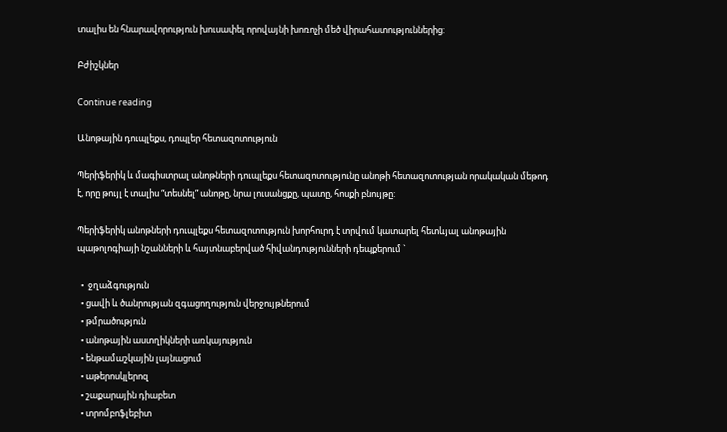տալիս են հնարավորություն խուսափել որովայնի խոռոչի մեծ վիրահատություններից:

Բժիշկներ

Continue reading

Անոթային դուպլեքս, դոպլեր հետազոտություն

Պերիֆերիկ և մագիստրալ անոթների դուպլեքս հետազոտությունը անոթի հետազոտության որակական մեթոդ է, որը թույլ է տալիս “տեսնել” անոթը, նրա լուսանցքը, պատը, հոսքի բնույթը:

Պերիֆերիկ անոթների դուպլեքս հետազոտություն խորհուրդ է տրվում կատարել հետևյալ անոթային պաթոլոգիայի նշանների և հայտնաբերված հիվանդությունների դեպքերում `

  •  ջղաձգություն
  • ցավի և ծանրության զգացողություն վերջույթներում
  • թմրածություն
  • անոթային աստղիկների առկայություն
  • ենթամաշկային լայնացում
  • աթերոսկլերոզ
  • շաքարային դիաբետ
  • տրոմբոֆլեբիտ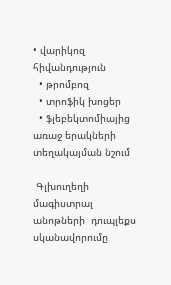• վարիկոզ հիվանդություն
  • թրոմբոզ
  • տրոֆիկ խոցեր
  • ֆլեբեկտոմիայից առաջ երակների տեղակայման նշում

 Գլխուղեղի մագիստրալ անոթների  դուպլեքս սկանավորումը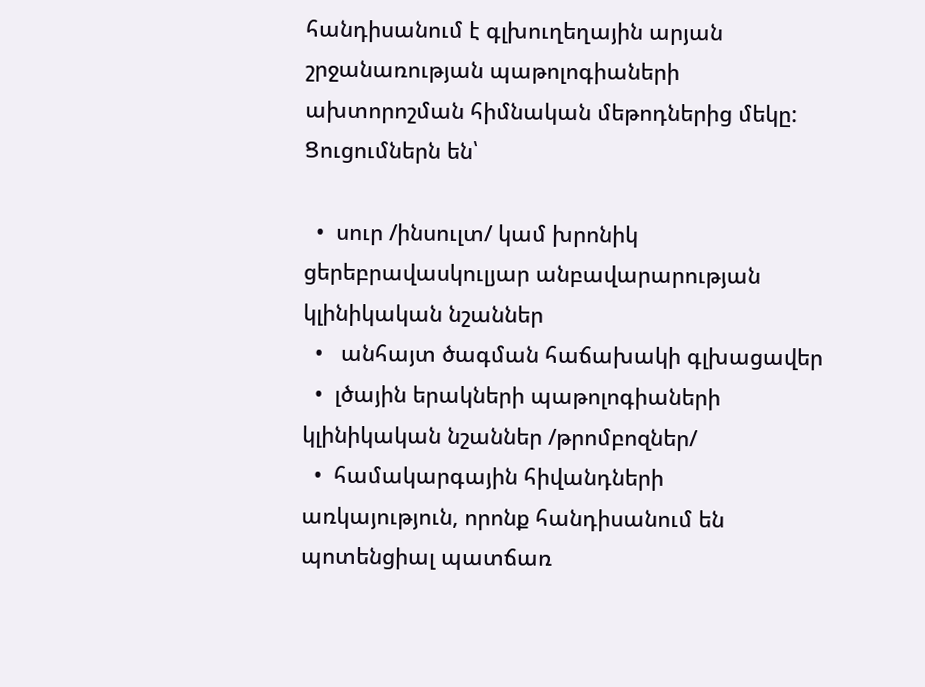հանդիսանում է գլխուղեղային արյան շրջանառության պաթոլոգիաների ախտորոշման հիմնական մեթոդներից մեկը: Ցուցումներն են՝

  •  սուր /ինսուլտ/ կամ խրոնիկ ցերեբրավասկուլյար անբավարարության կլինիկական նշաններ
  •   անհայտ ծագման հաճախակի գլխացավեր
  •  լծային երակների պաթոլոգիաների կլինիկական նշաններ /թրոմբոզներ/
  •  համակարգային հիվանդների առկայություն, որոնք հանդիսանում են պոտենցիալ պատճառ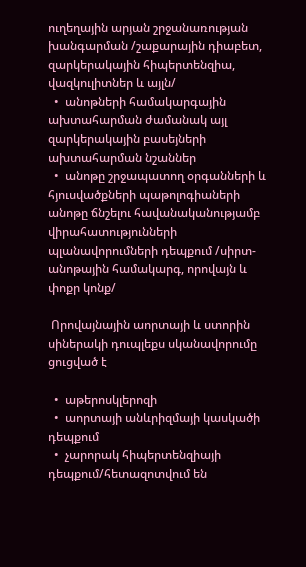ուղեղային արյան շրջանառության      խանգարման /շաքարային դիաբետ, զարկերակային հիպերտենզիա, վազկուլիտներ և այլն/
  •  անոթների համակարգային ախտահարման ժամանակ այլ զարկերակային բասեյների ախտահարման նշաններ
  •  անոթը շրջապատող օրգանների և հյուսվածքների պաթոլոգիաների անոթը ճնշելու հավանականությամբ վիրահատությունների  պլանավորումների դեպքում /սիրտ-անոթային համակարգ, որովայն և փոքր կոնք/

 Որովայնային աորտայի և ստորին սիներակի դուպլեքս սկանավորումը ցուցված է

  •  աթերոսկլերոզի
  •  աորտայի անևրիզմայի կասկածի դեպքում
  •  չարորակ հիպերտենզիայի դեպքում/հետազոտվում են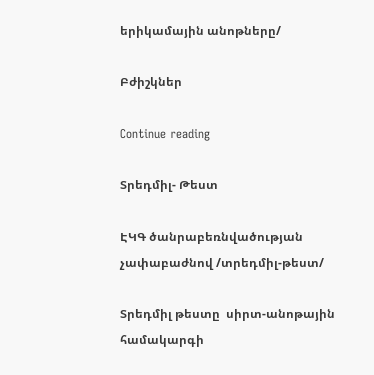երիկամային անոթները/

Բժիշկներ

Continue reading

Տրեդմիլ- Թեստ

ԷԿԳ ծանրաբեռնվածության չափաբաժնով /տրեդմիլ-թեստ/

Տրեդմիլ թեստը  սիրտ-անոթային համակարգի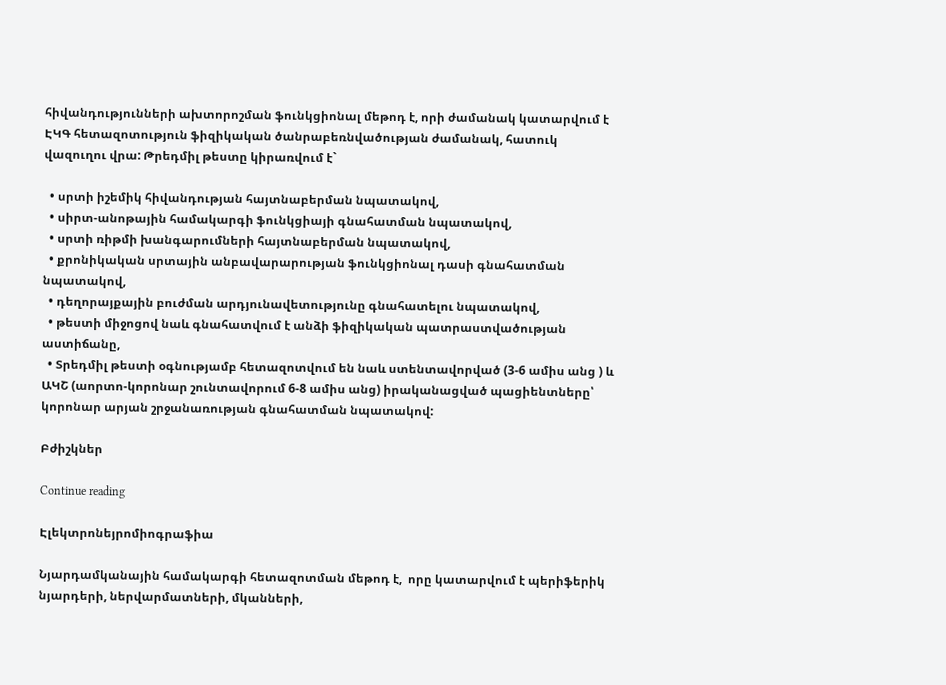հիվանդությունների ախտորոշման ֆունկցիոնալ մեթոդ է, որի ժամանակ կատարվում է ԷԿԳ հետազոտություն ֆիզիկական ծանրաբեռնվածության ժամանակ, հատուկ վազուղու վրա: Թրեդմիլ թեստը կիրառվում է`

  • սրտի իշեմիկ հիվանդության հայտնաբերման նպատակով,
  • սիրտ-անոթային համակարգի ֆունկցիայի գնահատման նպատակով,
  • սրտի ռիթմի խանգարումների հայտնաբերման նպատակով,
  • քրոնիկական սրտային անբավարարության ֆունկցիոնալ դասի գնահատման նպատակով,
  • դեղորայքային բուժման արդյունավետությունը գնահատելու նպատակով,
  • թեստի միջոցով նաև գնահատվում է անձի ֆիզիկական պատրաստվածության աստիճանը,
  • Տրեդմիլ թեստի օգնությամբ հետազոտվում են նաև ստենտավորված (3-6 ամիս անց ) և ԱԿՇ (աորտո-կորոնար շունտավորում 6-8 ամիս անց) իրականացված պացիենտները՝ կորոնար արյան շրջանառության գնահատման նպատակով:

Բժիշկներ

Continue reading

Էլեկտրոնեյրոմիոգրաֆիա

Նյարդամկանային համակարգի հետազոտման մեթոդ է,  որը կատարվում է պերիֆերիկ նյարդերի, ներվարմատների, մկանների,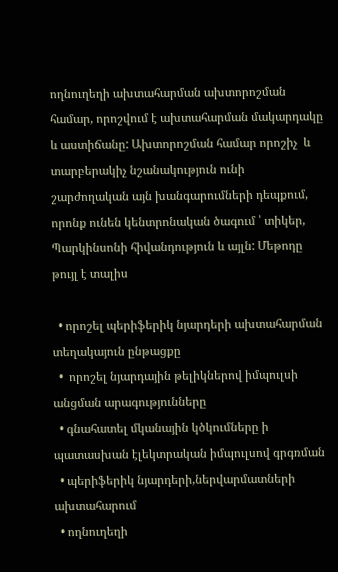ողնուղեղի ախտահարման ախտորոշման համար, որոշվում է ախտահարման մակարդակը և աստիճանը: Ախտորոշման համար որոշիչ  և տարբերակիչ նշանակություն ունի  շարժողական այն խանգարումների դեպքում, որոնք ունեն կենտրոնական ծագում ՝ տիկեր, Պարկինսոնի հիվանդություն և այլն: Մեթոդը թույլ է տալիս

  • որոշել պերիֆերիկ նյարդերի ախտահարման տեղակայուն ընթացքը
  •  որոշել նյարդային թելիկներով իմպուլսի անցման արագությունները
  • գնահատել մկանային կծկումները ի պատասխան էլեկտրական իմպուլսով գրգռման
  • պերիֆերիկ նյարդերի,ներվարմատների ախտահարում
  • ողնուղեղի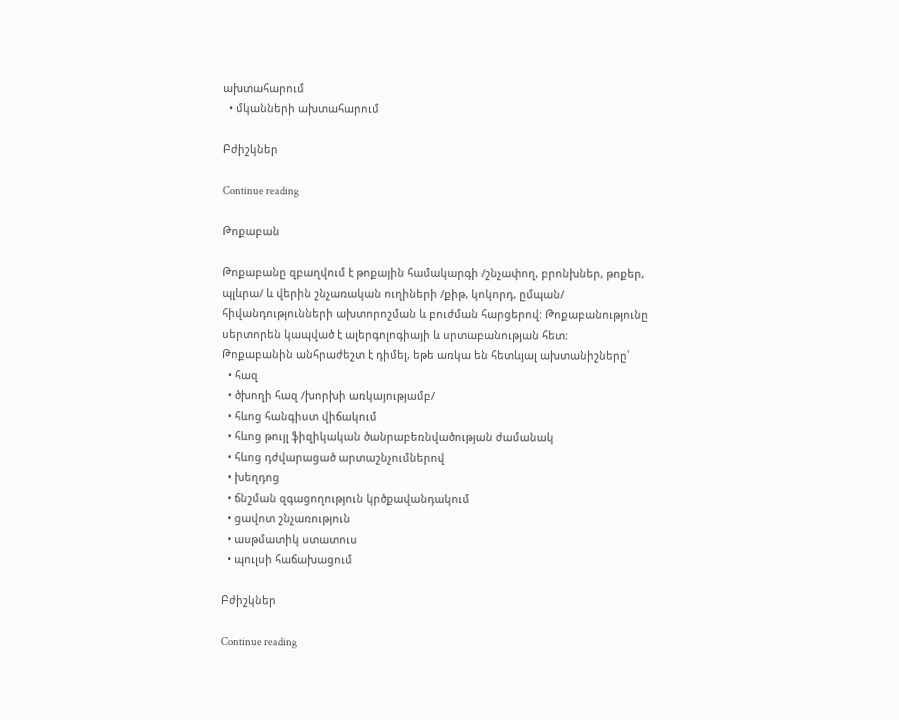ախտահարում
  • մկանների ախտահարում

Բժիշկներ

Continue reading

Թոքաբան

Թոքաբանը զբաղվում է թոքային համակարգի /շնչափող, բրոնխներ, թոքեր, պլևրա/ և վերին շնչառական ուղիների /քիթ, կոկորդ, ըմպան/ հիվանդությունների ախտորոշման և բուժման հարցերով: Թոքաբանությունը  սերտորեն կապված է ալերգոլոգիայի և սրտաբանության հետ:
Թոքաբանին անհրաժեշտ է դիմել, եթե առկա են հետևյալ ախտանիշները՝
  • հազ
  • ծխողի հազ /խորխի առկայությամբ/
  • հևոց հանգիստ վիճակում
  • հևոց թույլ ֆիզիկական ծանրաբեռնվածության ժամանակ
  • հևոց դժվարացած արտաշնչումներով
  • խեղդոց
  • ճնշման զգացողություն կրծքավանդակում
  • ցավոտ շնչառություն
  • ասթմատիկ ստատուս
  • պուլսի հաճախացում

Բժիշկներ

Continue reading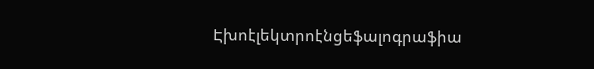Էխոէլեկտրոէնցեֆալոգրաֆիա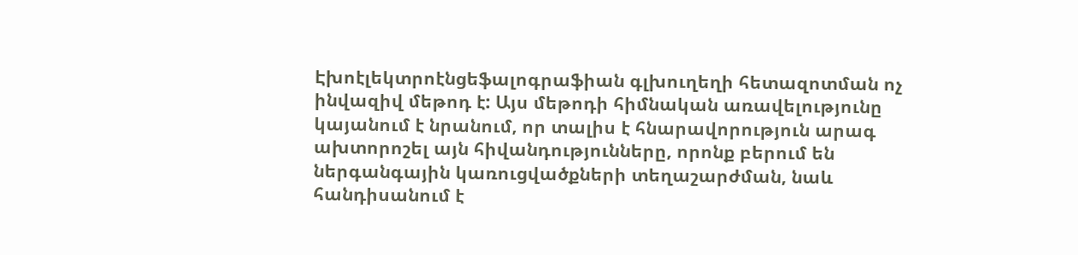Էխոէլեկտրոէնցեֆալոգրաֆիան գլխուղեղի հետազոտման ոչ ինվազիվ մեթոդ է: Այս մեթոդի հիմնական առավելությունը կայանում է նրանում, որ տալիս է հնարավորություն արագ ախտորոշել այն հիվանդությունները, որոնք բերում են ներգանգային կառուցվածքների տեղաշարժման, նաև հանդիսանում է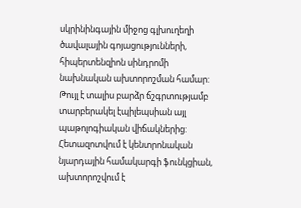սկրինինգային միջոց գլխուղեղի ծավալային գոյացությունների, հիպերտենզիոն սինդրոմի նախնական ախտորոշման համար: Թույլ է տալիս բարձր ճշգրտությամբ տարբերակել էպիլեպսիան այլ պաթոլոգիական վիճակներից: Հետազոտվում է կենտրոնական նյարդային համակարգի ֆունկցիան, ախտորոշվում է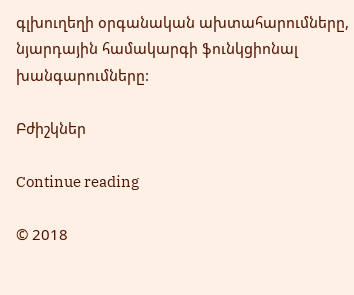գլխուղեղի օրգանական ախտահարումները, նյարդային համակարգի ֆունկցիոնալ խանգարումները:

Բժիշկներ

Continue reading

© 2018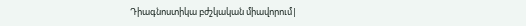Դիագնոստիկա բժշկական միավորում|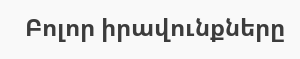Բոլոր իրավունքները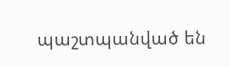պաշտպանված են